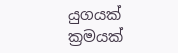යුගයක් ක්‍රමයක්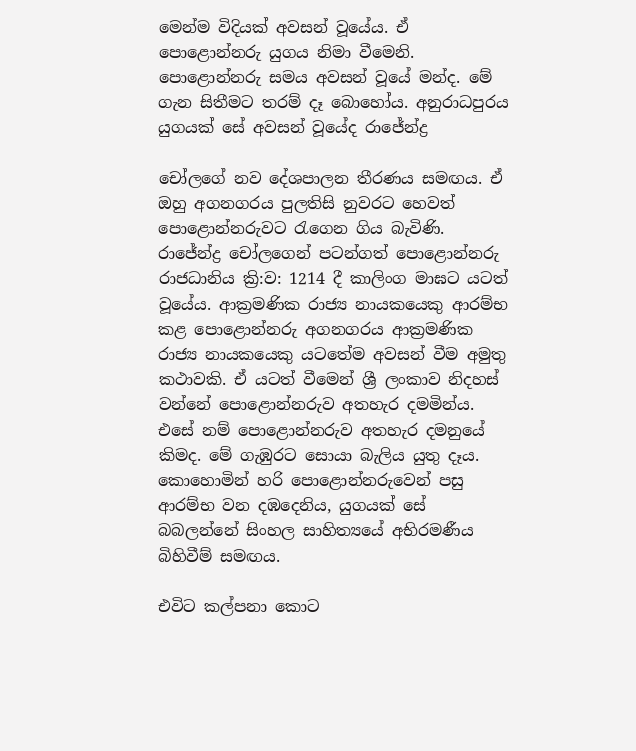මෙන්ම විදියක් අවසන් වූයේය. ඒ පොළොන්නරු යුගය නිමා වීමෙනි. පොළොන්නරු සමය අවසන් වූයේ මන්ද. මේ ගැන සිතීමට තරම් දෑ බොහෝය. අනුරාධපුරය යුගයක් සේ අවසන් වූයේද රාජේන්ද්‍ර

චෝලගේ නව දේශපාලන තීරණය සමඟය. ඒ ඔහු අගනගරය පුලතිසි නුවරට හෙවත් පොළොන්නරුවට රැගෙන ගිය බැවිණි. රාජේන්ද්‍ර චෝලගෙන් පටන්ගත් පොළොන්නරු රාජධානිය ක්‍රි:ව: 1214 දී කාලිංග මාඝට යටත් වූයේය. ආක්‍රමණික රාජ්‍ය නායකයෙකු ආරම්භ කළ පොළොන්නරු අගනගරය ආක්‍රමණික රාජ්‍ය නායකයෙකු යටතේම අවසන් වීම අමුතු කථාවකි. ඒ යටත් වීමෙන් ශ්‍රී ලංකාව නිදහස් වන්නේ පොළොන්නරුව අතහැර දමමින්ය. එසේ නම් පොළොන්නරුව අතහැර දමනුයේ කිමද. මේ ගැඹුරට සොයා බැලිය යුතු දෑය. කොහොමින් හරි පොළොන්නරුවෙන් පසු ආරම්භ වන දඹදෙනිය, යුගයක් සේ බබලන්නේ සිංහල සාහිත්‍යයේ අභිරමණීය බිහිවීම් සමඟය.

එවිට කල්පනා කොට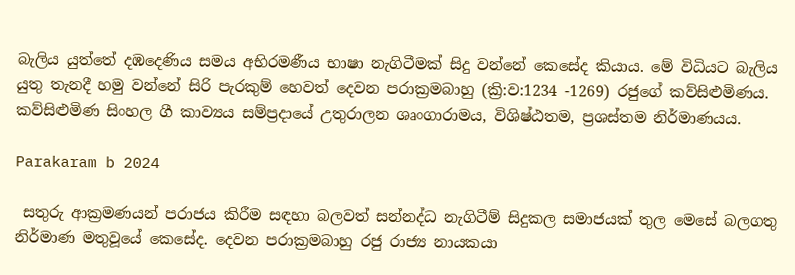බැලිය යුත්තේ දඹදෙණිය සමය අභිරමණීය භාෂා නැගිටීමක් සිදු වන්නේ කෙසේද කියාය. මේ විධියට බැලිය යුතු තැනදී හමු වන්නේ සිරි පැරකුම් හෙවත් දෙවන පරාක්‍රමබාහු (ක්‍රි:ව:1234 -1269) රජුගේ කව්සිළුමිණය. කව්සිළුමිණ සිංහල ගී කාව්‍යය සම්ප්‍රදායේ උතුරාලන ශෘංගාරාමය, විශිෂ්ඨතම, ප්‍රශස්තම නිර්මාණයය.

Parakaram b 2024

 සතුරු ආක්‍රමණයන් පරාජය කිරීම සඳහා බලවත් සන්නද්ධ නැගිටීම් සිදුකල සමාජයක් තුල මෙසේ බලගතු නිර්මාණ මතුවූයේ කෙසේද. දෙවන පරාක්‍රමබාහු රජු රාජ්‍ය නායකයා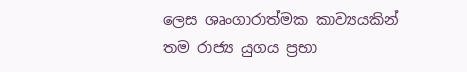ලෙස ශෘංගාරාත්මක කාව්‍යයකින් තම රාජ්‍ය යුගය ප්‍රභා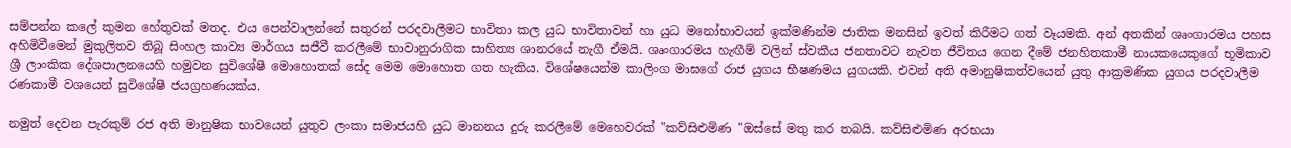සම්පන්න කලේ කුමන හේතුවක් මතද. එය පෙන්වාලන්නේ සතුරන් පරදවාලීමට භාවිතා කල යුධ භාවිතාවන් හා යුධ මනෝභාවයන් ඉක්මණින්ම ජාතික මනසින් ඉවත් කිරීමට ගත් වෑයමකි. අන් අතකින් ශෘංගාරමය පහස අහිමිවීමෙන් මුකුලිතව තිබූ සිංහල කාව්‍ය මාර්ගය සජීවී කරලීමේ භාවානුරාගික සාහිත්‍ය ශානරයේ නැගී ඒමයි. ශෘංගාරමය හැඟීම් වලින් ස්වකීය ජනතාවට නැවත ජීවිතය ගෙන දීමේ ජනහිතකාමී නායකයෙකුගේ භූමිකාව ශ්‍රී ලාංකික දේශපාලනයෙහි හමුවන සුවිශේෂී මොහොතක් සේද මෙම මොහොත ගත හැකිය. විශේෂයෙන්ම කාලිංග මාඝගේ රාජ යුගය භීෂණමය යුගයකි. එවන් අති අමානුෂිකත්වයෙන් යුතු ආක්‍රමණික යුගය පරදවාලීම රණකාමී වශයෙන් සුවිශේෂී ජයග්‍රහණයක්ය.

නමුත් දෙවන පැරකුම් රජ අති මානුෂික භාවයෙන් යුතුව ලංකා සමාජයහි යුධ මානනය දුරු කරලීමේ මෙහෙවරක් "කව්සිළුමිණ "ඔස්සේ මතු කර තබයි. කව්සිළුමිණ අරභයා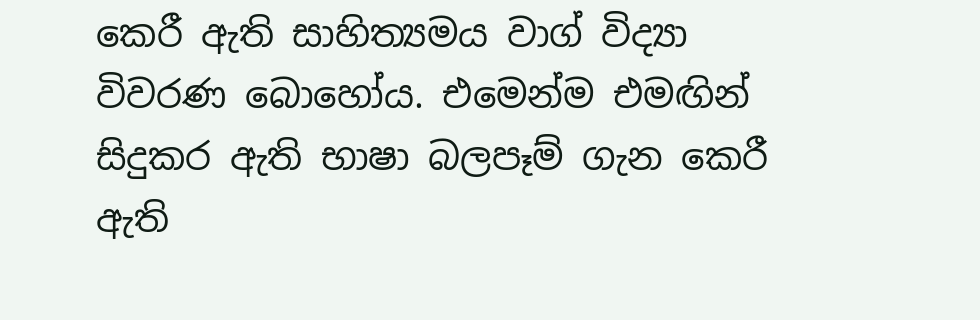කෙරී ඇති සාහිත්‍යමය වාග් විද්‍යා විවරණ බොහෝය. එමෙන්ම එමඟින් සිදුකර ඇති භාෂා බලපෑම් ගැන කෙරී ඇති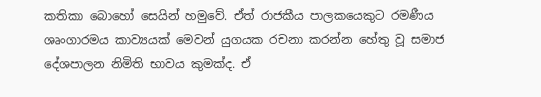කතිකා බොහෝ සෙයින් හමුවේ. ඒත් රාජකීය පාලකයෙකුට රමණීය ශෘංගාරමය කාව්‍යයක් මෙවන් යුගයක රචනා කරන්න හේතු වූ සමාජ දේශපාලන නිමිති භාවය කුමක්ද. ඒ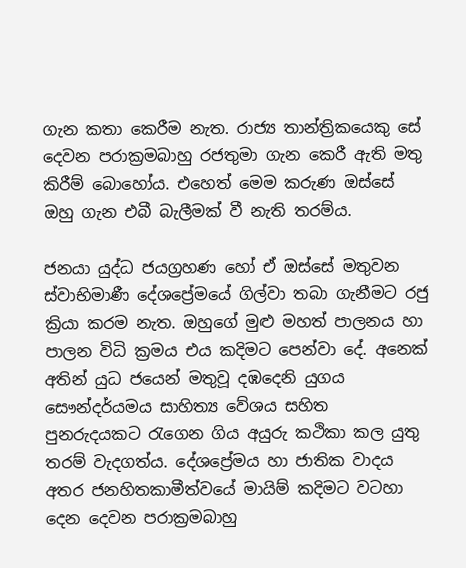ගැන කතා කෙරීම නැත. රාජ්‍ය තාන්ත්‍රිකයෙකු සේ දෙවන පරාක්‍රමබාහු රජතුමා ගැන කෙරී ඇති මතු කිරීම් බොහෝය. එහෙත් මෙම කරුණ ඔස්සේ ඔහු ගැන එබී බැලීමක් වී නැති තරම්ය.

ජනයා යුද්ධ ජයග්‍රහණ හෝ ඒ ඔස්සේ මතුවන ස්වාභිමාණී දේශප්‍රේමයේ ගිල්වා තබා ගැනීමට රජු ක්‍රියා කරම නැත. ඔහුගේ මුළු මහත් පාලනය හා පාලන විධි ක්‍රමය එය කදිමට පෙන්වා දේ. අනෙක් අතින් යුධ ජයෙන් මතුවූ දඹදෙනි යුගය සෞන්දර්යමය සාහිත්‍ය වේශය සහිත පුනරුදයකට රැගෙන ගිය අයුරු කථිකා කල යුතු තරම් වැදගත්ය. දේශප්‍රේමය හා ජාතික වාදය අතර ජනහිතකාමීත්වයේ මායිම් කදිමට වටහා දෙන දෙවන පරාක්‍රමබාහු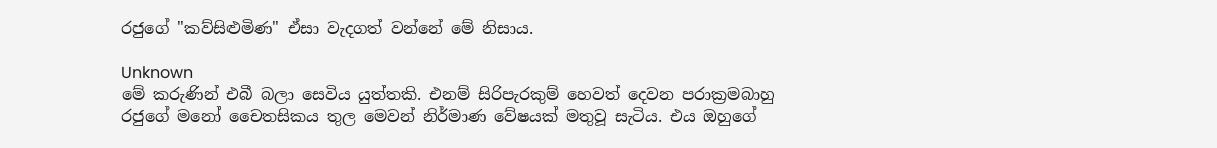රජුගේ "කව්සිළුමිණ" ඒසා වැදගත් වන්නේ මේ නිසාය.

Unknown
මේ කරුණින් එබී බලා සෙවිය යුත්තකි. එනම් සිරිපැරකුම් හෙවත් දෙවන පරාක්‍රමබාහු රජුගේ මනෝ චෛතසිකය තුල මෙවන් නිර්මාණ වේෂයක් මතුවූ සැටිය. එය ඔහුගේ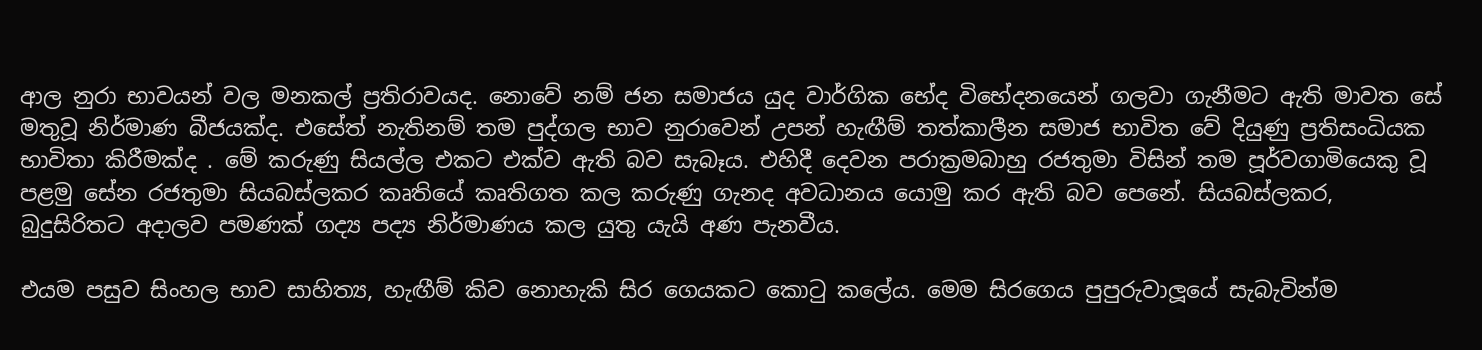ආල නුරා භාවයන් වල මනකල් ප්‍රතිරාවයද. නොවේ නම් ජන සමාජය යුද වාර්ගික භේද විභේදනයෙන් ගලවා ගැනීමට ඇති මාවත සේ මතුවූ නිර්මාණ බීජයක්ද. එසේත් නැතිනම් තම පුද්ගල භාව නුරාවෙන් උපන් හැඟීම් තත්කාලීන සමාජ භාවිත වේ දියුණු ප්‍රතිසංධියක භාවිතා කිරීමක්ද . මේ කරුණු සියල්ල එකට එක්ව ඇති බව සැබෑය. එහිදී දෙවන පරාක්‍රමබාහු රජතුමා විසින් තම පූර්වගාමියෙකු වූ පළමු සේන රජතුමා සියබස්ලකර කෘතියේ කෘතිගත කල කරුණු ගැනද අවධානය යොමු කර ඇති බව පෙනේ. සියබස්ලකර, බුදුසිරිතට අදාලව පමණක් ගද්‍ය පද්‍ය නිර්මාණය කල යුතු යැයි අණ පැනවීය.

එයම පසුව සිංහල භාව සාහිත්‍ය, හැඟීම් කිව නොහැකි සිර ගෙයකට කොටු කලේය. මෙම සිරගෙය පුපුරුවාලූයේ සැබැවින්ම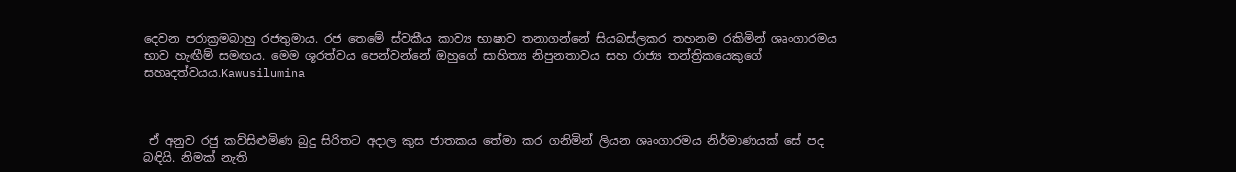දෙවන පරාක්‍රමබාහු රජතුමාය. රජ තෙමේ ස්වකීය කාව්‍ය භාෂාව තනාගන්නේ සියබස්ලකර තහනම රකිමින් ශෘංගාරමය භාව හැඟීම් සමඟය. මෙම ශූරත්වය පෙන්වන්නේ ඔහුගේ සාහිත්‍ය නිපුනතාවය සහ රාජ්‍ය තන්ත්‍රිකයෙකුගේ සහෘදත්වයය.Kawusilumina



 ඒ අනුව රජු කව්සිළුමිණ බුදු සිරිතට අදාල කුස ජාතකය තේමා කර ගනිමින් ලියන ශෘංගාරමය නිර්මාණයක් සේ පද බඳියි. නිමක් නැති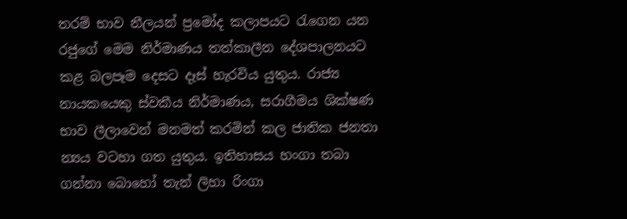තරම් භාව නීලයන් ප්‍රමෝද කලාපයට රැගෙන යන රජුගේ මෙම නිර්මාණය තත්කාලීන දේශපාලනයට කළ බලපෑම දෙසට දෑස් හැරවිය යුතුය. රාජ්‍ය නායකයෙකු ස්වකීය නිර්මාණය, සරාගීමය ශික්ෂණ භාව ලීලාවෙන් මනමත් කරමින් කල ජාතික ජනතා න්‍යය වටහා ගත යුතුය. ඉතිහාසය හංගා තබා ගන්නා බොහෝ තැන් ලිහා රිංගා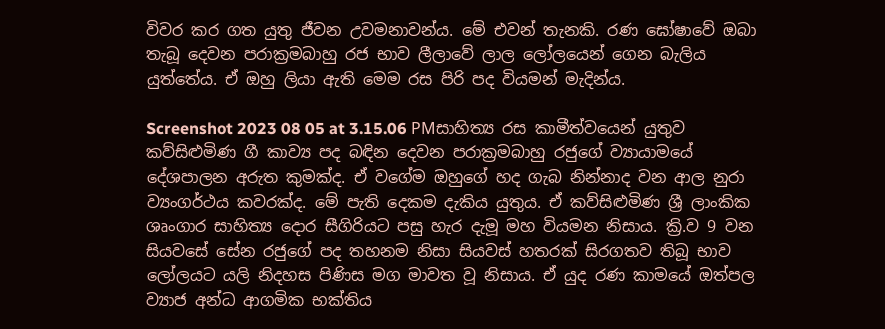විවර කර ගත යුතු ජීවන උවමනාවන්ය. මේ එවන් තැනකි. රණ ඝෝෂාවේ ඔබා තැබූ දෙවන පරාක්‍රමබාහු රජ භාව ලීලාවේ ලාල ලෝලයෙන් ගෙන බැලිය යුත්තේය. ඒ ඔහු ලියා ඇති මෙම රස පිරි පද වියමන් මැදින්ය.

Screenshot 2023 08 05 at 3.15.06 PMසාහිත්‍ය රස කාමීත්වයෙන් යුතුව කව්සිළුමිණ ගී කාව්‍ය පද බඳින දෙවන පරාක්‍රමබාහු රජුගේ ව්‍යායාමයේ දේශපාලන අරුත කුමක්ද. ඒ වගේම ඔහුගේ හද ගැබ නින්නාද වන ආල නුරා ව්‍යංගර්ථය කවරක්ද. මේ පැති දෙකම දැකිය යුතුය. ඒ කව්සිළුමිණ ශ්‍රී ලාංකික ශෘංගාර සාහිත්‍ය දොර සීගිරියට පසු හැර දැමූ මහ වියමන නිසාය. ක්‍රි.ව 9 වන සියවසේ සේන රජුගේ පද තහනම නිසා සියවස් හතරක් සිරගතව තිබූ භාව ලෝලයට යලි නිදහස පිණිස මග මාවත වූ නිසාය. ඒ යුද රණ කාමයේ ඔත්පල ව්‍යාජ අන්ධ ආගමික භක්තිය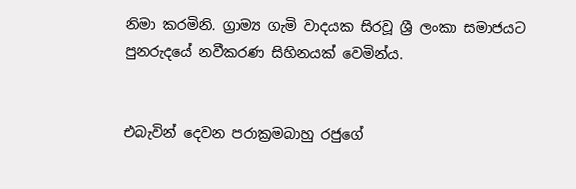නිමා කරමිනි. ග්‍රාම්‍ය ගැමි වාදයක සිරවූ ශ්‍රී ලංකා සමාජයට පුනරුදයේ නවීකරණ සිහිනයක් වෙමින්ය.


එබැවින් දෙවන පරාක්‍රමබාහු රජුගේ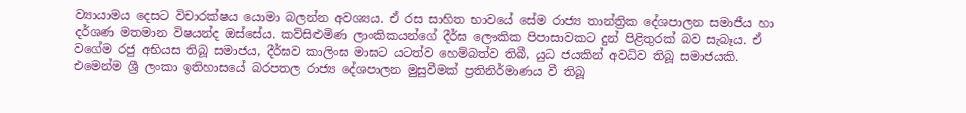ව්‍යායාමය දෙසට විචාරක්ෂය යොමා බලන්න අවශ්‍යය. ඒ රස සාහිත භාවයේ සේම රාජ්‍ය තාන්ත්‍රික දේශපාලන සමාජීය හා දර්ශණ මතමාන විෂයන්ද ඔස්සේය. කව්සිළුමිණ ලාංකිකයන්ගේ දීර්ඝ ලෞකික පිපාසාවකට දුන් පිළිතුරක් බව සැබෑය. ඒ වගේම රජු අභියස තිබූ සමාජය, දීර්ඝව කාලිංඝ මාඝට යටත්ව හෙම්බත්ව තිබී, යුධ ජයකින් අවධිව තිබූ සමාජයකි. එමෙන්ම ශ්‍රී ලංකා ඉතිහාසයේ බරපතල රාජ්‍ය දේශපාලන මුසුවීමක් ප්‍රතිනිර්මාණය වී තිබූ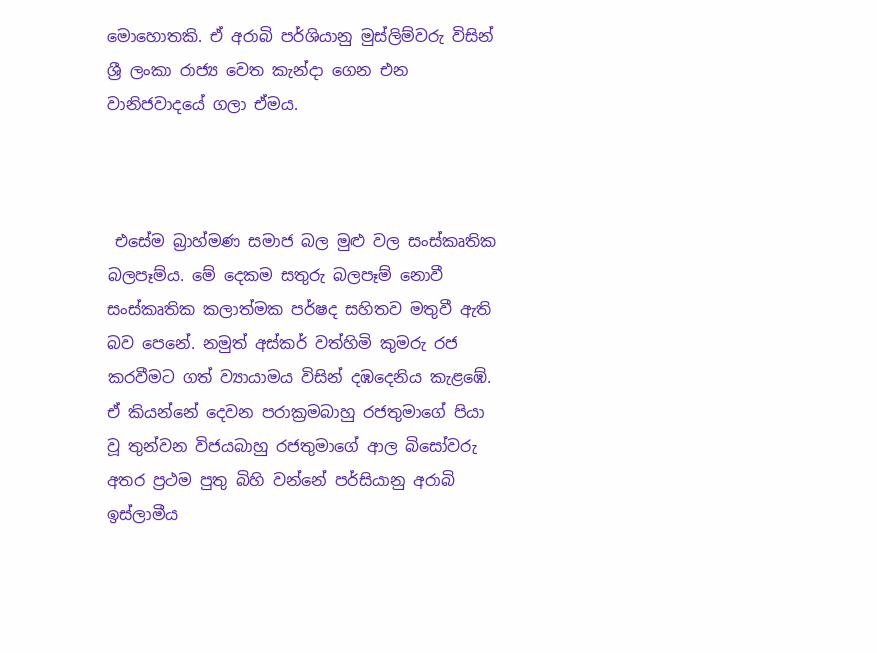මොහොතකි. ඒ අරාබි පර්ශියානු මුස්ලිම්වරු විසින් ශ්‍රී ලංකා රාජ්‍ය වෙත කැන්දා ගෙන එන වානිජවාදයේ ගලා ඒමය.



 එසේම බ්‍රාහ්මණ සමාජ බල මුළු වල සංස්කෘතික බලපෑම්ය. මේ දෙකම සතුරු බලපෑම් නොවී සංස්කෘතික කලාත්මක පර්ෂද සහිතව මතුවී ඇති බව පෙනේ. නමුත් අස්කර් වත්හිමි කුමරු රජ කරවීමට ගත් ව්‍යායාමය විසින් දඹදෙනිය කැළඹේ. ඒ කියන්නේ දෙවන පරාක්‍රමබාහු රජතුමාගේ පියා වූ තුන්වන විජයබාහු රජතුමාගේ ආල බිසෝවරු අතර ප්‍රථම පුතු බිහි වන්නේ පර්සියානු අරාබි ඉස්ලාමීය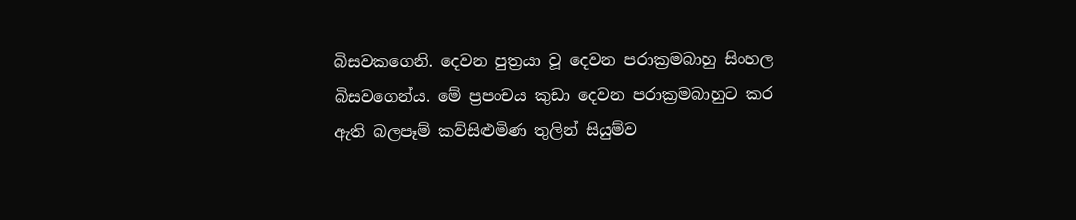බිසවකගෙනි. දෙවන පුත්‍රයා වූ දෙවන පරාක්‍රමබාහු සිංහල බිසවගෙන්ය. මේ ප්‍රපංචය කුඩා දෙවන පරාක්‍රමබාහුට කර ඇති බලපෑම් කව්සිළුමිණ තුලින් සියුම්ව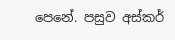පෙනේ. පසුව අස්කර්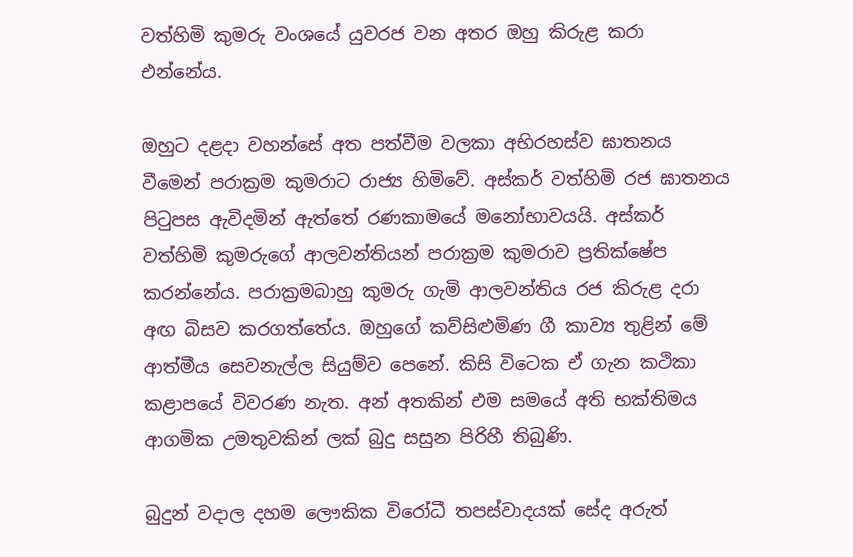වත්හිමි කුමරු වංශයේ යුවරජ වන අතර ඔහු කිරුළ කරා එන්නේය.

ඔහුට දළදා වහන්සේ අත පත්වීම වලකා අභිරහස්ව ඝාතනය වීමෙන් පරාක්‍රම කුමරාට රාජ්‍ය හිමිවේ. අස්කර් වත්හිමි රජ ඝාතනය පිටුපස ඇවිදමින් ඇත්තේ රණකාමයේ මනෝභාවයයි. අස්කර් වත්හිමි කුමරුගේ ආලවන්තියන් පරාක්‍රම කුමරාව ප්‍රතික්ෂේප කරන්නේය. පරාක්‍රමබාහු කුමරු ගැමි ආලවන්තිය රජ කිරුළ දරා අඟ බිසව කරගත්තේය. ඔහුගේ කව්සිළුමිණ ගී කාව්‍ය තුළින් මේ ආත්මීය සෙවනැල්ල සියුම්ව පෙනේ. කිසි විටෙක ඒ ගැන කථිකා කළාපයේ විවරණ නැත. අන් අතකින් එම සමයේ අති භක්තිමය ආගමික උමතුවකින් ලක් බුදු සසුන පිරිහී තිබුණි.

බුදුන් වදාල දහම ලෞකික විරෝධී තපස්වාදයක් සේද අරුත්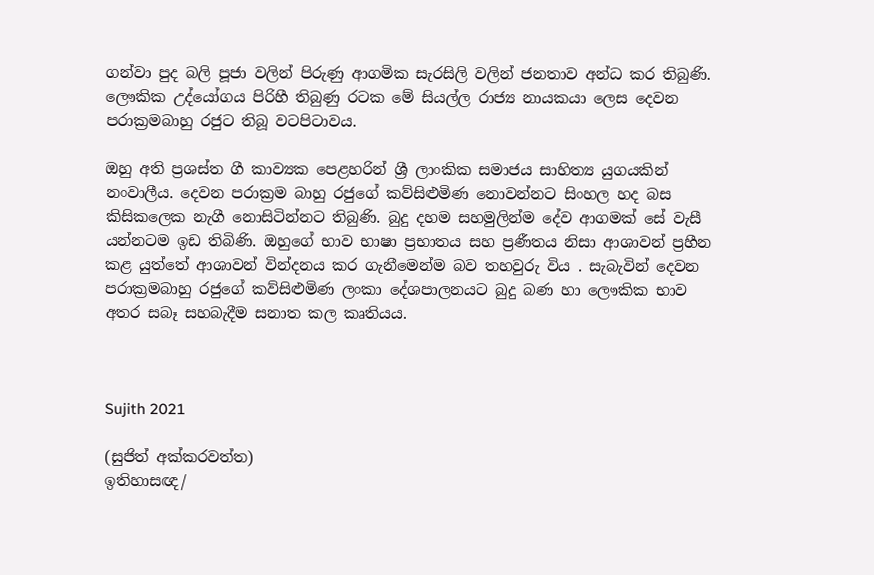ගන්වා පුද බලි පූජා වලින් පිරුණු ආගමික සැරසිලි වලින් ජනතාව අන්ධ කර තිබුණි. ලෞකික උද්යෝගය පිරිහී තිබුණු රටක මේ සියල්ල රාජ්‍ය නායකයා ලෙස දෙවන පරාක්‍රමබාහු රජුට තිබූ වටපිටාවය.

ඔහු අති ප්‍රශස්ත ගී කාව්‍යක පෙළහරින් ශ්‍රී ලාංකික සමාජය සාහිත්‍ය යුගයකින් නංවාලීය. දෙවන පරාක්‍රම බාහු රජුගේ කව්සිළුමිණ නොවන්නට සිංහල හද බස කිසිකලෙක නැගී නොසිටින්නට තිබුණි. බුදු දහම සහමුලින්ම දේව ආගමක් සේ වැසී යන්නටම ඉඩ තිබිණි. ඔහුගේ භාව භාෂා ප්‍රභාතය සහ ප්‍රණීතය නිසා ආශාවන් ප්‍රහීන කළ යුත්තේ ආශාවන් වින්දනය කර ගැනීමෙන්ම බව තහවුරු විය . සැබැවින් දෙවන පරාක්‍රමබාහු රජුගේ කව්සිළුමිණ ලංකා දේශපාලනයට බුදු බණ හා ලෞකික භාව අතර සබෑ සහබැදීම සනාත කල කෘතියය.



Sujith 2021

(සුජිත් අක්කරවත්ත)
ඉතිහාසඥ/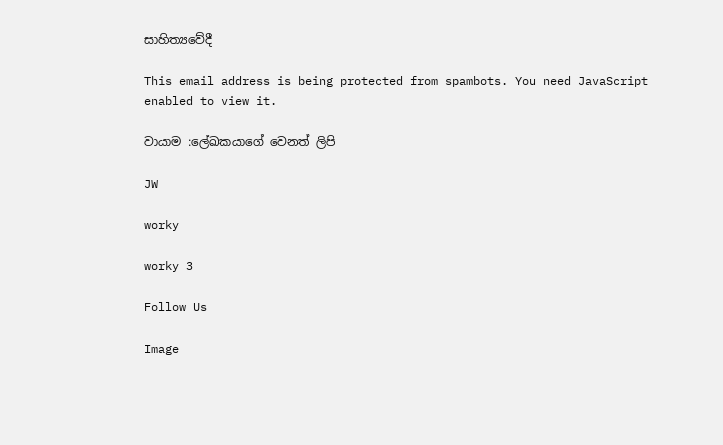සාහිත්‍යවේදී

This email address is being protected from spambots. You need JavaScript enabled to view it.

වායාම :ලේඛකයාගේ වෙනත් ලිපි

JW

worky

worky 3

Follow Us

Image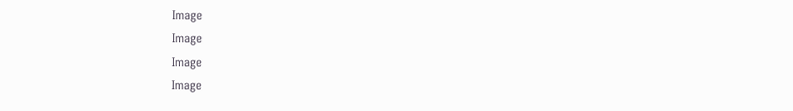Image
Image
Image
Image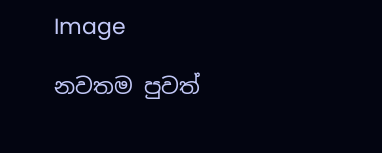Image

නවතම පුවත්